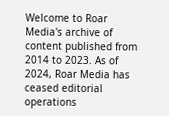Welcome to Roar Media's archive of content published from 2014 to 2023. As of 2024, Roar Media has ceased editorial operations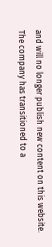and will no longer publish new content on this website.
The company has transitioned to a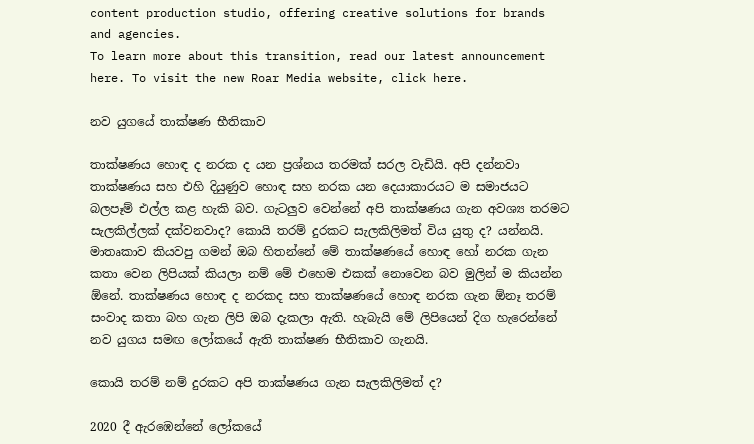content production studio, offering creative solutions for brands and agencies.
To learn more about this transition, read our latest announcement here. To visit the new Roar Media website, click here.

නව යුගයේ තාක්ෂණ භීතිකාව

තාක්ෂණය හොඳ ද නරක ද යන ප්‍රශ්නය තරමක් සරල වැඩියි. අපි දන්නවා තාක්ෂණය සහ එහි දියුණුව හොඳ සහ නරක යන දෙයාකාරයට ම සමාජයට බලපෑම් එල්ල කළ හැකි බව. ගැටලුව වෙන්නේ අපි තාක්ෂණය ගැන අවශ්‍ය තරමට සැලකිල්ලක් දක්වනවාද? කොයි තරම් දුරකට සැලකිලිමත් විය යුතු ද? යන්නයි. මාතෘකාව කියවපු ගමන් ඔබ හිතන්නේ මේ තාක්ෂණයේ හොඳ හෝ නරක ගැන කතා වෙන ලිපියක් කියලා නම් මේ එහෙම එකක් නොවෙන බව මුලින් ම කියන්න ඕනේ. තාක්ෂණය හොඳ ද නරකද සහ තාක්ෂණයේ හොඳ නරක ගැන ඕනෑ තරම් සංවාද කතා බහ ගැන ලිපි ඔබ දැකලා ඇති. හැබැයි මේ ලිපියෙන් දිග හැරෙන්නේ නව යුගය සමඟ ලෝකයේ ඇති තාක්ෂණ භීතිකාව ගැනයි.

කොයි තරම් නම් දුරකට අපි තාක්ෂණය ගැන සැලකිලිමත් ද?

2020 දී ඇරඹෙන්නේ ලෝකයේ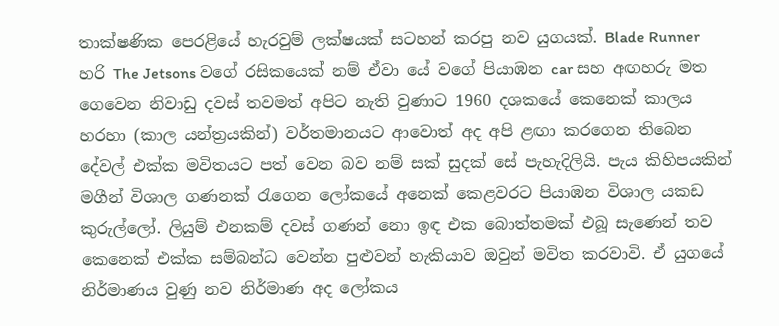තාක්ෂණික පෙරළියේ හැරවුම් ලක්ෂයක් සටහන් කරපු නව යුගයක්. Blade Runner හරි The Jetsons වගේ රසිකයෙක් නම් ඒවා යේ වගේ පියාඹන car සහ අඟහරු මත ගෙවෙන නිවාඩු දවස් තවමත් අපිට නැති වුණාට 1960 දශකයේ කෙනෙක් කාලය හරහා (කාල යන්ත්‍රයකින්) වර්තමානයට ආවොත් අද අපි ළඟා කරගෙන තිබෙන දේවල් එක්ක මවිතයට පත් වෙන බව නම් සක් සුදක් සේ පැහැදිලියි. පැය කිහිපයකින් මගීන් විශාල ගණනක් රැගෙන ලෝකයේ අනෙක් කෙළවරට පියාඹන විශාල යකඩ කුරුල්ලෝ. ලියුම් එනකම් දවස් ගණන් නො ඉඳ එක බොත්තමක් එබූ සැණෙන් තව කෙනෙක් එක්ක සම්බන්ධ වෙන්න පුළුවන් හැකියාව ඔවුන් මවිත කරවාවි. ඒ යුගයේ නිර්මාණය වුණු නව නිර්මාණ අද ලෝකය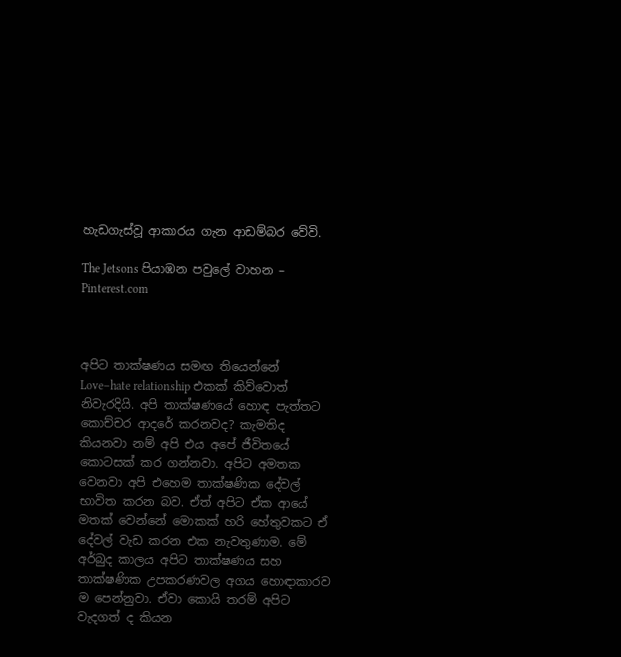හැඩගැස්වූ ආකාරය ගැන ආඩම්බර වේවි.

The Jetsons පියාඹන පවුලේ වාහන – Pinterest.com



අපිට තාක්ෂණය සමඟ තියෙන්නේ Love–hate relationship එකක් කිව්වොත් නිවැරදියි. අපි තාක්ෂණයේ හොඳ පැත්තට කොච්චර ආදරේ කරනවද? කැමතිද කියනවා නම් අපි එය අපේ ජීවිතයේ කොටසක් කර ගන්නවා. අපිට අමතක වෙනවා අපි එහෙම තාක්ෂණික දේවල් භාවිත කරන බව. ඒත් අපිට ඒක ආයේ මතක් වෙන්නේ මොකක් හරි හේතුවකට ඒ දේවල් වැඩ කරන එක නැවතුණාම. මේ අර්බුද කාලය අපිට තාක්ෂණය සහ තාක්ෂණික උපකරණවල අගය හොඳාකාරව ම පෙන්නුවා. ඒවා කොයි තරම් අපිට වැදගත් ද කියන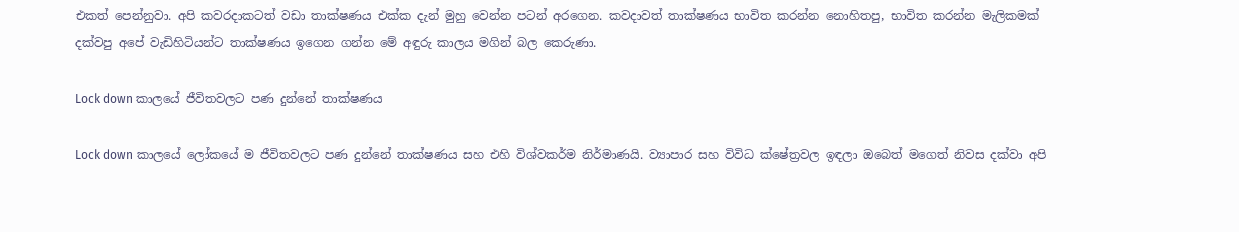එකත් පෙන්නුවා. අපි කවරදාකටත් වඩා තාක්ෂණය එක්ක දැන් මුහු වෙන්න පටන් අරගෙන. කවදාවත් තාක්ෂණය භාවිත කරන්න නොහිතපු, භාවිත කරන්න මැලිකමක් දක්වපු අපේ වැඩිහිටියන්ට තාක්ෂණය ඉගෙන ගන්න මේ අඳුරු කාලය මගින් බල කෙරුණා.

Lock down කාලයේ ජීවිතවලට පණ දුන්නේ තාක්ෂණය

Lock down කාලයේ ලෝකයේ ම ජීවිතවලට පණ දුන්නේ තාක්ෂණය සහ එහි විශ්වකර්ම නිර්මාණයි. ව්‍යාපාර සහ විවිධ ක්ෂේත්‍රවල ඉඳලා ඔබෙත් මගෙත් නිවස දක්වා අපි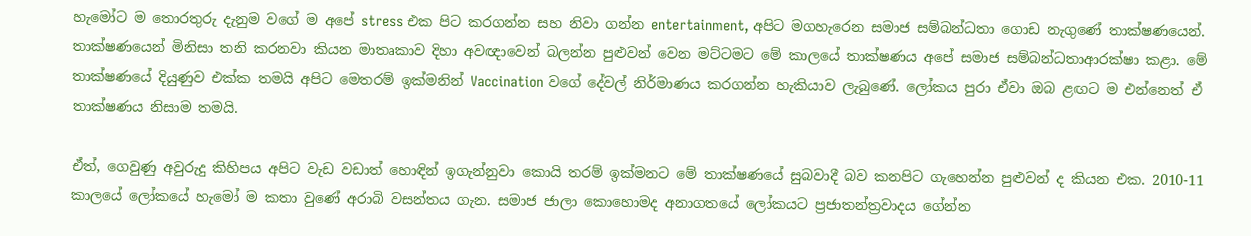හැමෝට ම තොරතුරු දැනුම වගේ ම අපේ stress එක පිට කරගන්න සහ නිවා ගන්න entertainment, අපිට මගහැරෙන සමාජ සම්බන්ධතා ගොඩ නැගුණේ තාක්ෂණයෙන්. තාක්ෂණයෙන් මිනිසා තනි කරනවා කියන මාතෘකාව දිහා අවඥාවෙන් බලන්න පුළුවන් වෙන මට්ටමට මේ කාලයේ තාක්ෂණය අපේ සමාජ සම්බන්ධතාආරක්ෂා කළා. මේ තාක්ෂණයේ දියුණුව එක්ක තමයි අපිට මෙතරම් ඉක්මනින් Vaccination වගේ දේවල් නිර්මාණය කරගන්න හැකියාව ලැබුණේ. ලෝකය පුරා ඒවා ඔබ ළඟට ම එන්නෙත් ඒ තාක්ෂණය නිසාම තමයි.

ඒත්, ගෙවුණු අවුරුදු කිහිපය අපිට වැඩ වඩාත් හොඳින් ඉගැන්නුවා කොයි තරම් ඉක්මනට මේ තාක්ෂණයේ සුබවාදී බව කනපිට ගැහෙන්න පුළුවන් ද කියන එක. 2010-11 කාලයේ ලෝකයේ හැමෝ ම කතා වුණේ අරාබි වසන්තය ගැන. සමාජ ජාලා කොහොමද අනාගතයේ ලෝකයට ප්‍රජාතන්ත්‍රවාදය ගේන්න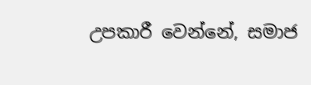උපකාරී වෙන්නේ, සමාජ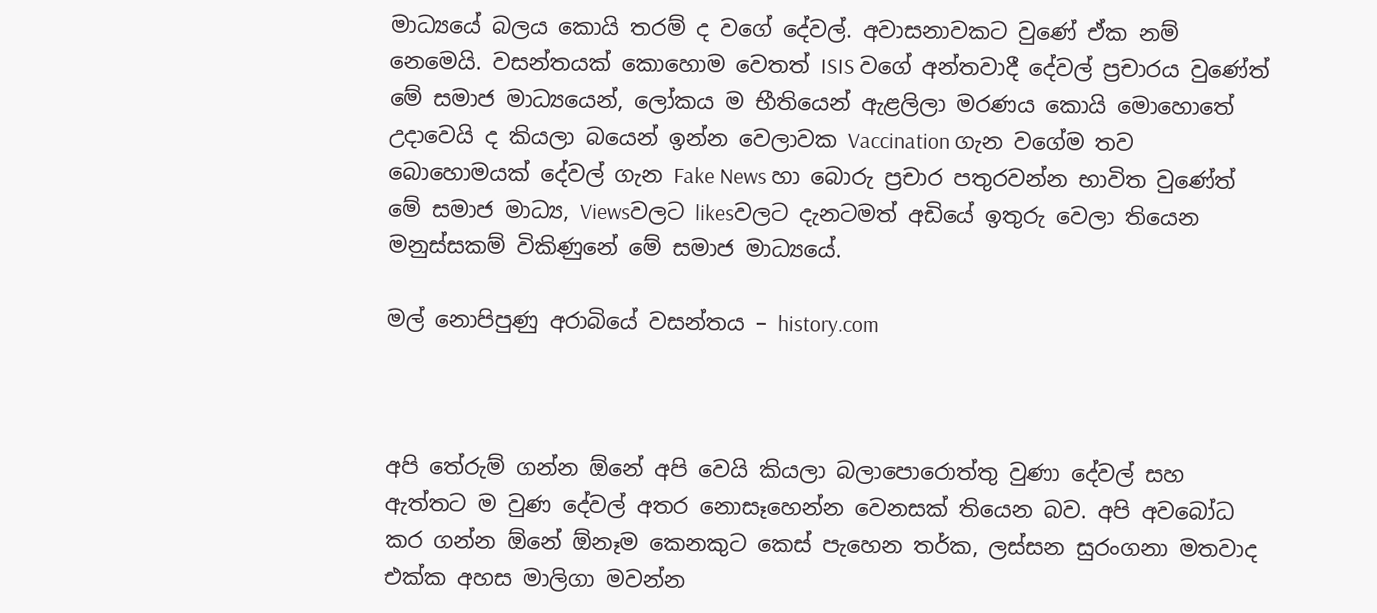මාධ්‍යයේ බලය කොයි තරම් ද වගේ දේවල්. අවාසනාවකට වුණේ ඒක නම් නෙමෙයි. වසන්තයක් කොහොම වෙතත් ISIS වගේ අන්තවාදී දේවල් ප්‍රචාරය වුණේත් මේ සමාජ මාධ්‍යයෙන්, ලෝකය ම භීතියෙන් ඇළලිලා මරණය කොයි මොහොතේ උදාවෙයි ද කියලා බයෙන් ඉන්න වෙලාවක Vaccination ගැන වගේම තව බොහොමයක් දේවල් ගැන Fake News හා බොරු ප්‍රචාර පතුරවන්න භාවිත වුණේත් මේ සමාජ මාධ්‍ය, Viewsවලට likesවලට දැනටමත් අඩියේ ඉතුරු වෙලා තියෙන මනුස්සකම් විකිණුනේ මේ සමාජ මාධ්‍යයේ.

මල් නොපිපුණු අරාබියේ වසන්තය – history.com



අපි තේරුම් ගන්න ඕනේ අපි වෙයි කියලා බලාපොරොත්තු වුණා දේවල් සහ ඇත්තට ම වුණ දේවල් අතර නොසෑහෙන්න වෙනසක් තියෙන බව. අපි අවබෝධ කර ගන්න ඕනේ ඕනෑම කෙනකුට කෙස් පැහෙන තර්ක, ලස්සන සුරංගනා මතවාද එක්ක අහස මාලිගා මවන්න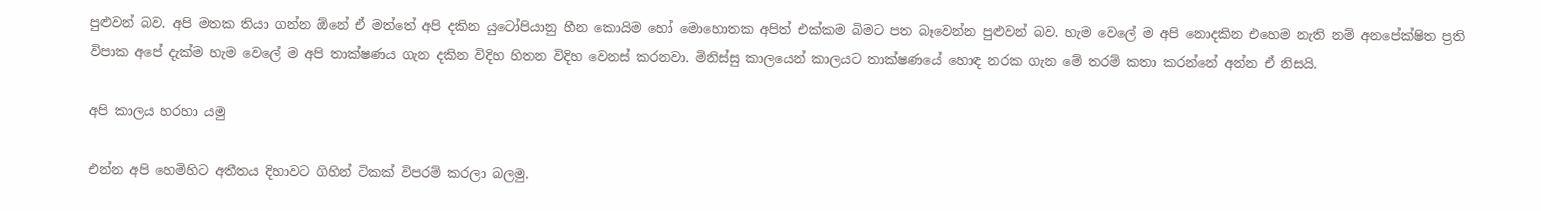පුළුවන් බව. අපි මතක තියා ගන්න ඕනේ ඒ මත්තේ අපි දකින යුටෝපියානු හීන කොයිම හෝ මොහොතක අපිත් එක්කම බිමට පත බෑවෙන්න පුළුවන් බව. හැම වෙලේ ම අපි නොදකින එහෙම නැති නම් අනපේක්ෂිත ප්‍රති විපාක අපේ දැක්ම හැම වෙලේ ම අපි තාක්ෂණය ගැන දකින විදිහ හිතන විදිහ වෙනස් කරනවා. මිනිස්සු කාලයෙන් කාලයට තාක්ෂණයේ හොඳ නරක ගැන මේ තරම් කතා කරන්නේ අන්න ඒ නිසයි.

අපි කාලය හරහා යමු

එන්න අපි හෙමිහිට අතීතය දිහාවට ගිහින් ටිකක් විපරම් කරලා බලමු.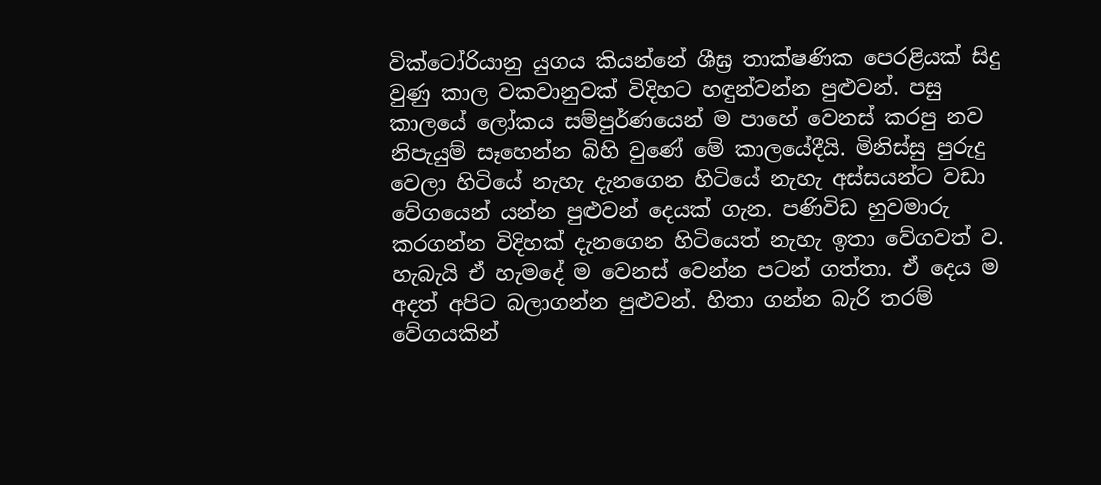වික්ටෝරියානු යුගය කියන්නේ ශීඝ්‍ර තාක්ෂණික පෙරළියක් සිදු වුණු කාල වකවානුවක් විදිහට හඳුන්වන්න පුළුවන්. පසු කාලයේ ලෝකය සම්පුර්ණයෙන් ම පාහේ වෙනස් කරපු නව නිපැයුම් සෑහෙන්න බිහි වුණේ මේ කාලයේදීයි. මිනිස්සු පුරුදු වෙලා හිටියේ නැහැ දැනගෙන හිටියේ නැහැ අස්සයන්ට වඩා වේගයෙන් යන්න පුළුවන් දෙයක් ගැන. පණිවිඩ හුවමාරු කරගන්න විදිහක් දැනගෙන හිටියෙත් නැහැ ඉතා වේගවත් ව. හැබැයි ඒ හැමදේ ම වෙනස් වෙන්න පටන් ගත්තා. ඒ දෙය ම අදත් අපිට බලාගන්න පුළුවන්. හිතා ගන්න බැරි තරම් වේගයකින්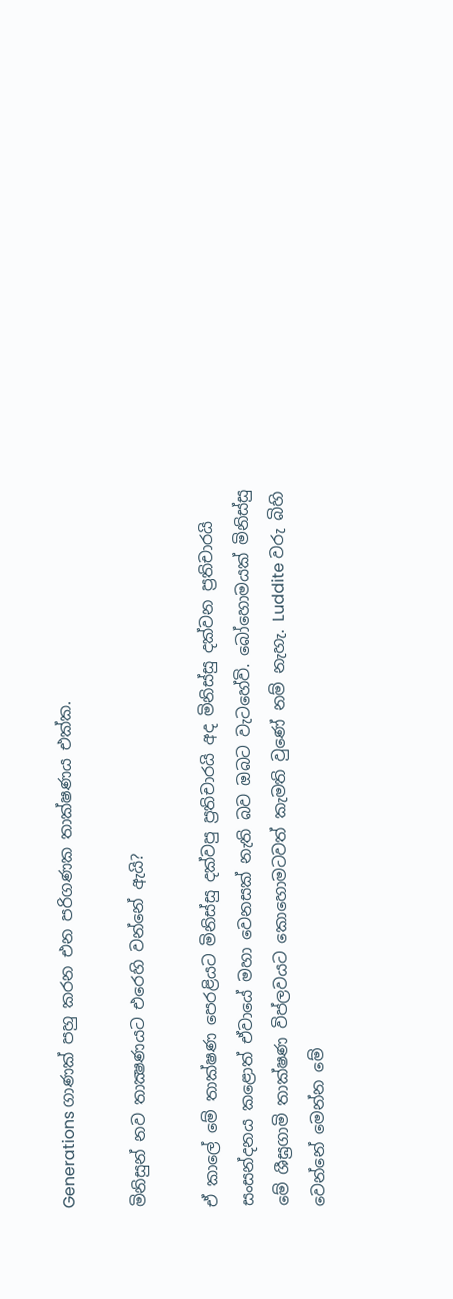Generations ගාණක් පහු කරන එන පරිගණක තාක්ෂණය එක්ක.

මිනිසුන් නව තාක්‍ෂණයට එරෙහි වන්නේ ඇයි?

ඒ කාලේ මේ තාක්ෂණ පෙරළියට මිනිස්සු දක්වපු ප්‍රතිචාරයි අද මිනිස්සු දක්වන ප්‍රතිචාරයි සංසන්දනය කළොත් ඒවායේ මහා වෙනසක් නැති බව ඔබට වැටහේවි. බෝහොමයක් මිනිස්සු මේ ශීඝ්‍රගාමි තාක්ෂණ විප්ලවයට කොහොමටවත් කැමති වුණේ නම් නැහැ. Luddite වරු බිහි වෙන්නේ මෙන්න මේ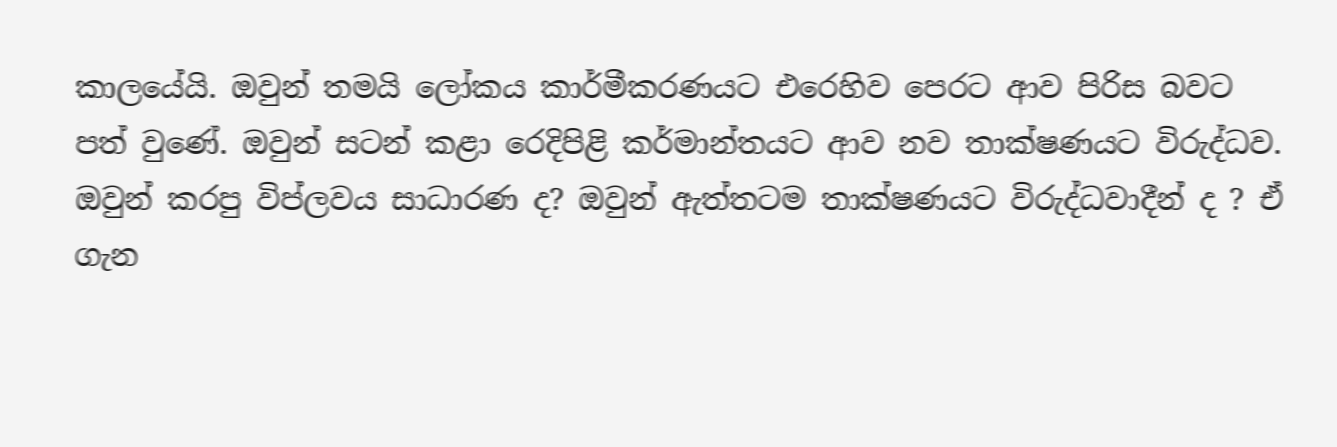කාලයේයි. ඔවුන් තමයි ලෝකය කාර්මීකරණයට එරෙහිව පෙරට ආව පිරිස බවට පත් වුණේ. ඔවුන් සටන් කළා රෙදිපිළි කර්මාන්තයට ආව නව තාක්ෂණයට විරුද්ධව. ඔවුන් කරපු විප්ලවය සාධාරණ ද? ඔවුන් ඇත්තටම තාක්ෂණයට විරුද්ධවාදීන් ද ? ඒ ගැන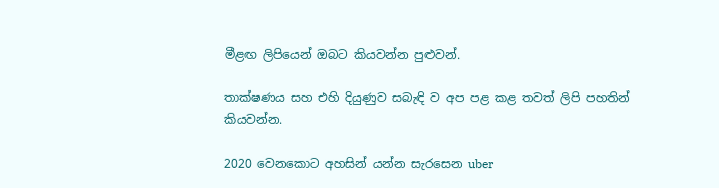මීළඟ ලිපියෙන් ඔබට කියවන්න පුළුවන්.

තාක්ෂණය සහ එහි දියුණුව සබැඳි ව අප පළ කළ තවත් ලිපි පහතින් කියවන්න.

2020 වෙනකොට අහසින් යන්න සැරසෙන uber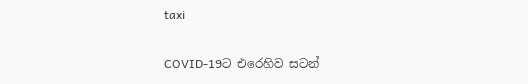taxi

COVID-19ට එරෙහිව සටන්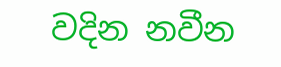වදින නවීන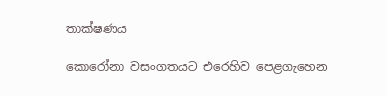තාක්ෂණය

කොරෝනා වසංගතයට එරෙහිව පෙළගැහෙන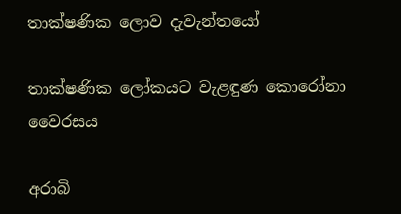තාක්ෂණික ලොව දැවැන්තයෝ

තාක්ෂණික ලෝකයට වැළඳුණ කොරෝනා වෛරසය

අරාබි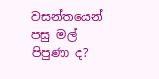වසන්තයෙන් පසු මල් පිපුණා ද?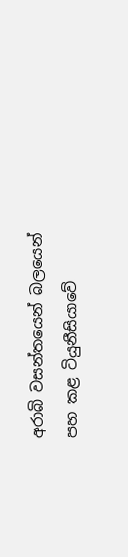අරාබි වසන්තයෙන් බලයෙන් පහ කළ ටියුනීසියාවේ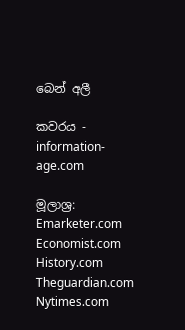බෙන් අලී

කවරය - information-age.com

මූලාශ්‍ර:
Emarketer.com
Economist.com
History.com
Theguardian.com
Nytimes.com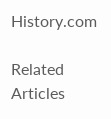History.com

Related Articles